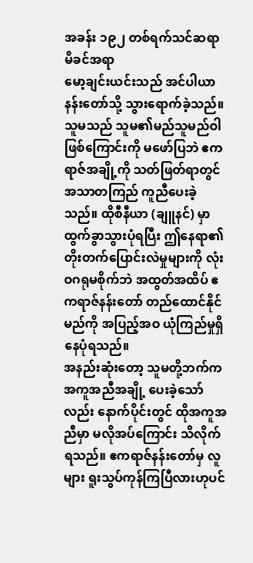အခန်း ၁၉၂ တစ်ရက်သင်ဆရာ မိခင်အရာ
မော့ချင်းယင်းသည် အင်ပါယာနန်းတော်သို့ သွားရောက်ခဲ့သည်။ သူမသည် သူမ၏မည်သူမည်ဝါဖြစ်ကြောင်းကို မဖော်ပြဘဲ ဧကရာဇ်အချို့ကို သတ်ဖြတ်ရာတွင် အသာတကြည် ကူညီပေးခဲ့သည်။ ထိုစီနီယာ (ချူနင်) မှာ ထွက်ခွာသွားပုံရပြီး ဤနေရာ၏ တိုးတက်ပြောင်းလဲမှုများကို လုံးဝဂရုမစိုက်ဘဲ အထွတ်အထိပ် ဧကရာဇ်နန်းတော် တည်ထောင်နိုင်မည်ကို အပြည့်အဝ ယုံကြည်မှုရှိနေပုံရသည်။
အနည်းဆုံးတော့ သူမတို့ဘက်က အကူအညီအချို့ ပေးခဲ့သော်လည်း နောက်ပိုင်းတွင် ထိုအကူအညီမှာ မလိုအပ်ကြောင်း သိလိုက်ရသည်။ ဧကရာဇ်နန်းတော်မှ လူများ ရူးသွပ်ကုန်ကြပြီလားဟုပင်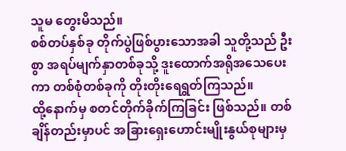သူမ တွေးမိသည်။
စစ်တပ်နှစ်ခု တိုက်ပွဲဖြစ်ပွားသောအခါ သူတို့သည် ဦးစွာ အရပ်မျက်နှာတစ်ခုသို့ ဒူးထောက်အရိုအသေပေးကာ တစ်စုံတစ်ခုကို တိုးတိုးရေရွတ်ကြသည်။
ထို့နောက်မှ စတင်တိုက်ခိုက်ကြခြင်း ဖြစ်သည်။ တစ်ချိန်တည်းမှာပင် အခြားရှေးဟောင်းမျိုးနွယ်စုများမှ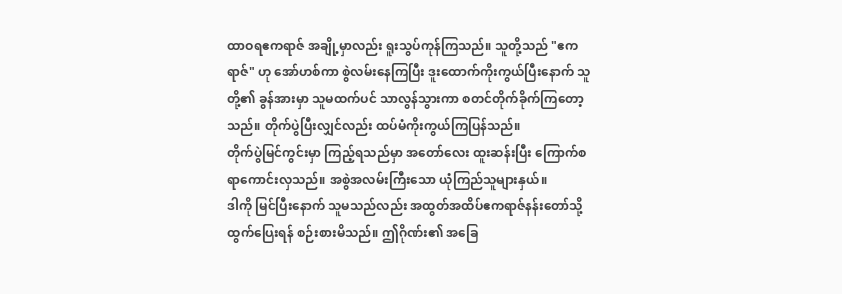ထာဝရဧကရာဇ် အချို့မှာလည်း ရူးသွပ်ကုန်ကြသည်။ သူတို့သည် "ဧကရာဇ်" ဟု အော်ဟစ်ကာ စွဲလမ်းနေကြပြီး ဒူးထောက်ကိုးကွယ်ပြီးနောက် သူတို့၏ ခွန်အားမှာ သူမထက်ပင် သာလွန်သွားကာ စတင်တိုက်ခိုက်ကြတော့သည်။ တိုက်ပွဲပြီးလျှင်လည်း ထပ်မံကိုးကွယ်ကြပြန်သည်။
တိုက်ပွဲမြင်ကွင်းမှာ ကြည့်ရသည်မှာ အတော်လေး ထူးဆန်းပြီး ကြောက်စရာကောင်းလှသည်။ အစွဲအလမ်းကြီးသော ယုံကြည်သူများနှယ်။
ဒါကို မြင်ပြီးနောက် သူမသည်လည်း အထွတ်အထိပ်ဧကရာဇ်နန်းတော်သို့ ထွက်ပြေးရန် စဉ်းစားမိသည်။ ဤဂိုဏ်း၏ အခြေ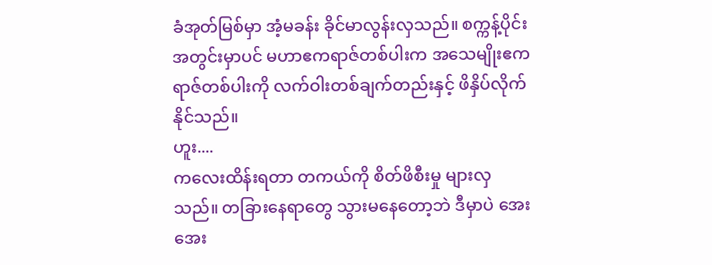ခံအုတ်မြစ်မှာ အံ့မခန်း ခိုင်မာလွန်းလှသည်။ စက္ကန့်ပိုင်းအတွင်းမှာပင် မဟာဧကရာဇ်တစ်ပါးက အသေမျိုးဧကရာဇ်တစ်ပါးကို လက်ဝါးတစ်ချက်တည်းနှင့် ဖိနှိပ်လိုက်နိုင်သည်။
ဟူး....
ကလေးထိန်းရတာ တကယ်ကို စိတ်ဖိစီးမှု များလှသည်။ တခြားနေရာတွေ သွားမနေတော့ဘဲ ဒီမှာပဲ အေးအေး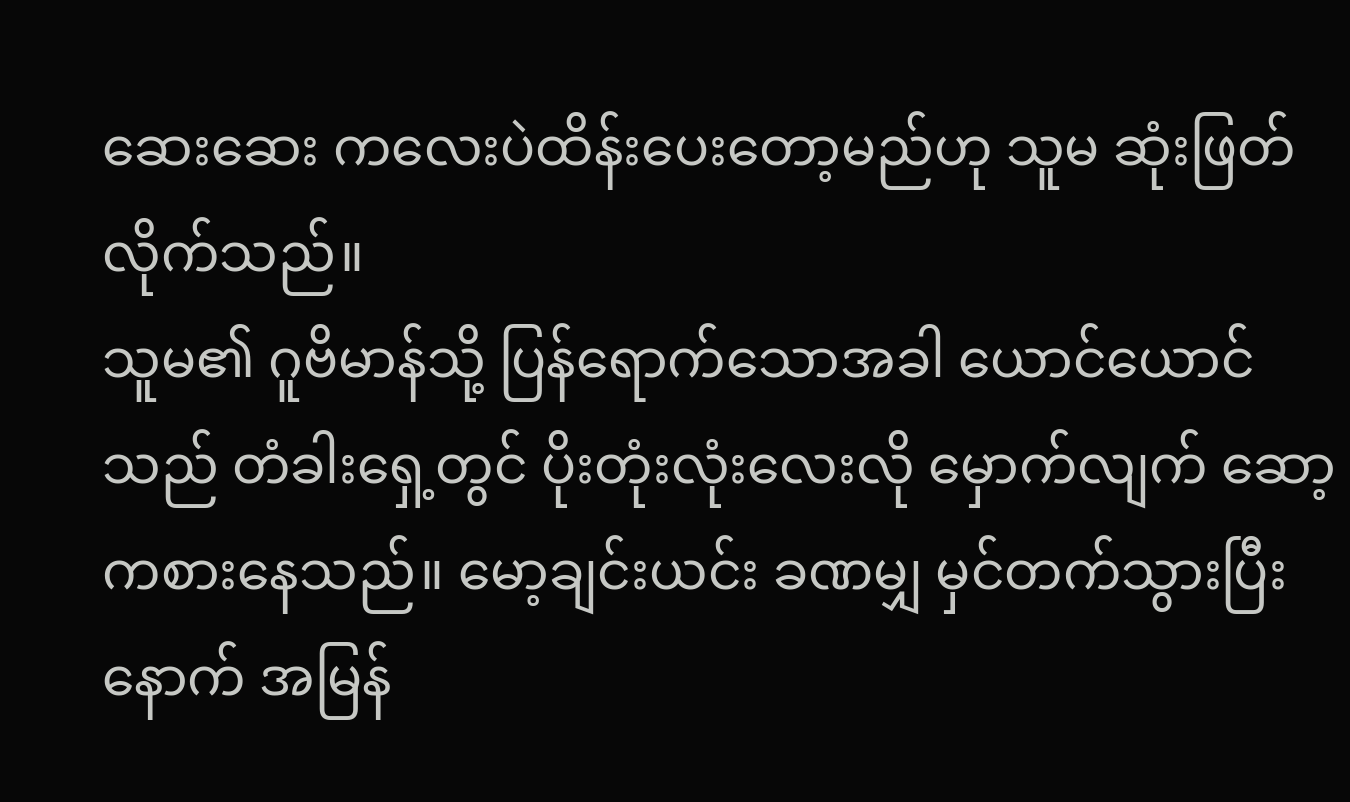ဆေးဆေး ကလေးပဲထိန်းပေးတော့မည်ဟု သူမ ဆုံးဖြတ်လိုက်သည်။
သူမ၏ ဂူဗိမာန်သို့ ပြန်ရောက်သောအခါ ယောင်ယောင်သည် တံခါးရှေ့တွင် ပိုးတုံးလုံးလေးလို မှောက်လျက် ဆော့ကစားနေသည်။ မော့ချင်းယင်း ခဏမျှ မှင်တက်သွားပြီးနောက် အမြန်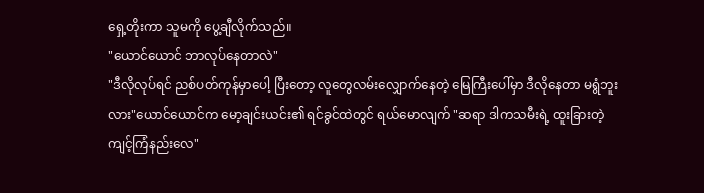ရှေ့တိုးကာ သူမကို ပွေ့ချီလိုက်သည်။
"ယောင်ယောင် ဘာလုပ်နေတာလဲ"
"ဒီလိုလုပ်ရင် ညစ်ပတ်ကုန်မှာပေါ့ ပြီးတော့ လူတွေလမ်းလျှောက်နေတဲ့ မြေကြီးပေါ်မှာ ဒီလိုနေတာ မရွံဘူးလား"ယောင်ယောင်က မော့ချင်းယင်း၏ ရင်ခွင်ထဲတွင် ရယ်မောလျက် "ဆရာ ဒါကသမီးရဲ့ ထူးခြားတဲ့ ကျင့်ကြံနည်းလေ"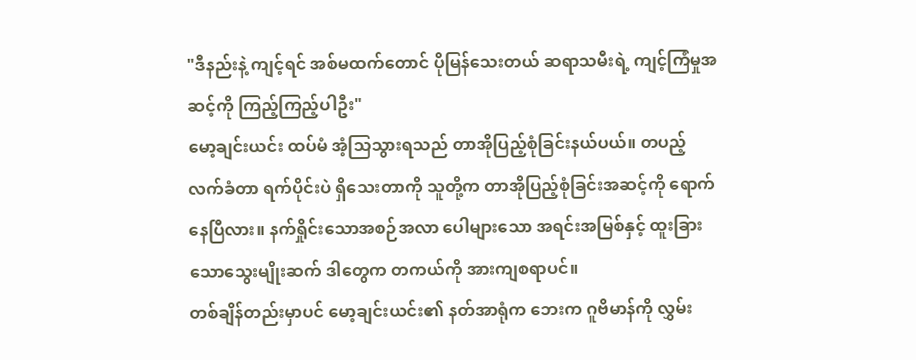"ဒီနည်းနဲ့ ကျင့်ရင် အစ်မထက်တောင် ပိုမြန်သေးတယ် ဆရာသမီးရဲ့ ကျင့်ကြံမှုအဆင့်ကို ကြည့်ကြည့်ပါဦး"
မော့ချင်းယင်း ထပ်မံ အံ့သြသွားရသည် တာအိုပြည့်စုံခြင်းနယ်ပယ်။ တပည့်လက်ခံတာ ရက်ပိုင်းပဲ ရှိသေးတာကို သူတို့က တာအိုပြည့်စုံခြင်းအဆင့်ကို ရောက်နေပြီလား။ နက်ရှိုင်းသောအစဉ်အလာ ပေါများသော အရင်းအမြစ်နှင့် ထူးခြားသောသွေးမျိုးဆက် ဒါတွေက တကယ်ကို အားကျစရာပင်။
တစ်ချိန်တည်းမှာပင် မော့ချင်းယင်း၏ နတ်အာရုံက ဘေးက ဂူဗိမာန်ကို လွှမ်း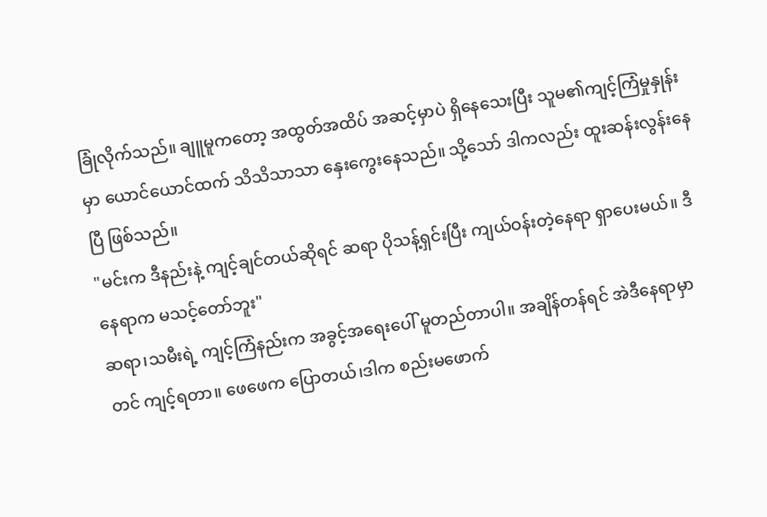ခြုံလိုက်သည်။ ချူမူကတော့ အထွတ်အထိပ် အဆင့်မှာပဲ ရှိနေသေးပြီး သူမ၏ကျင့်ကြံမှုနှုန်းမှာ ယောင်ယောင်ထက် သိသိသာသာ နှေးကွေးနေသည်။ သို့သော် ဒါကလည်း ထူးဆန်းလွန်းနေပြီ ဖြစ်သည်။
"မင်းက ဒီနည်းနဲ့ ကျင့်ချင်တယ်ဆိုရင် ဆရာ ပိုသန့်ရှင်းပြီး ကျယ်ဝန်းတဲ့နေရာ ရှာပေးမယ်။ ဒီနေရာက မသင့်တော်ဘူး"
ဆရာ၊သမီးရဲ့ ကျင့်ကြံနည်းက အခွင့်အရေးပေါ် မူတည်တာပါ။ အချိန်တန်ရင် အဲဒီနေရာမှာတင် ကျင့်ရတာ။ ဖေဖေက ပြောတယ်၊ဒါက စည်းမဖောက်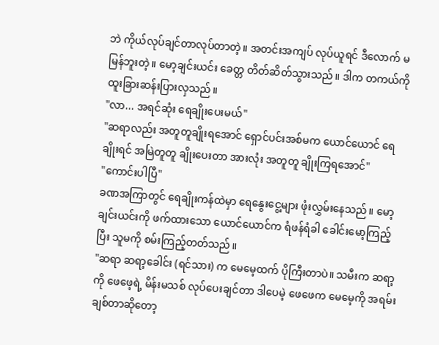ဘဲ ကိုယ်လုပ်ချင်တာလုပ်တာတဲ့။ အတင်းအကျပ် လုပ်ယူရင် ဒီလောက် မမြန်ဘူးတဲ့။ မော့ချင်းယင်း ခေတ္တ တိတ်ဆိတ်သွားသည်။ ဒါက တကယ်ကို ထူးခြားဆန်းပြားလှသည်။
"လာ... အရင်ဆုံး ရေချိုးပေးမယ်"
"ဆရာလည်း အတူတူချိုးရအောင် ရှောင်ပင်းအစ်မက ယောင်ယောင် ရေချိုးရင် အမြဲတူတူ ချိုးပေးတာ အားလုံး အတူတူ ချိုးကြရအောင်"
"ကောင်းပါပြီ"
ခဏအကြာတွင် ရေချိုးကန်ထဲမှာ ရေနွေးငွေ့များ ဖုံးလွှမ်းနေသည်။ မော့ချင်းယင်းကို ဖက်ထားသော ယောင်ယောင်က ရံဖန်ရံခါ ခေါင်းမော့ကြည့်ပြီး သူမကို စမ်းကြည့်တတ်သည်။
"ဆရာ ဆရာ့ခေါင်း (ရင်သား) က မေမေ့ထက် ပိုကြီးတာပဲ။ သမီးက ဆရာ့ကို ဖေဖေ့ရဲ့ မိန်းမသစ် လုပ်ပေးချင်တာ ဒါပေမဲ့ ဖေဖေက မေမေ့ကို အရမ်းချစ်တာဆိုတော့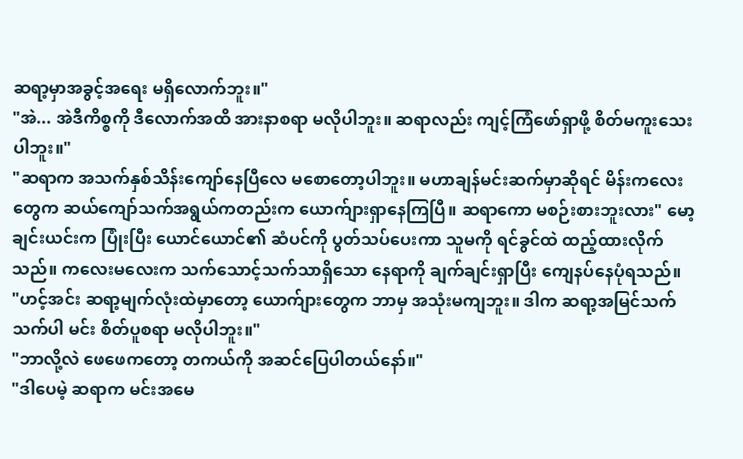ဆရာ့မှာအခွင့်အရေး မရှိလောက်ဘူး။"
"အဲ... အဲဒီကိစ္စကို ဒီလောက်အထိ အားနာစရာ မလိုပါဘူး။ ဆရာလည်း ကျင့်ကြံဖော်ရှာဖို့ စိတ်မကူးသေးပါဘူး။"
"ဆရာက အသက်နှစ်သိန်းကျော်နေပြီလေ မစောတော့ပါဘူး။ မဟာချန်မင်းဆက်မှာဆိုရင် မိန်းကလေးတွေက ဆယ်ကျော်သက်အရွယ်ကတည်းက ယောက်ျားရှာနေကြပြီ။ ဆရာကော မစဉ်းစားဘူးလား" မော့ချင်းယင်းက ပြုံးပြီး ယောင်ယောင်၏ ဆံပင်ကို ပွတ်သပ်ပေးကာ သူမကို ရင်ခွင်ထဲ ထည့်ထားလိုက်သည်။ ကလေးမလေးက သက်သောင့်သက်သာရှိသော နေရာကို ချက်ချင်းရှာပြီး ကျေနပ်နေပုံရသည်။
"ဟင့်အင်း ဆရာ့မျက်လုံးထဲမှာတော့ ယောက်ျားတွေက ဘာမှ အသုံးမကျဘူး။ ဒါက ဆရာ့အမြင်သက်သက်ပါ မင်း စိတ်ပူစရာ မလိုပါဘူး။"
"ဘာလို့လဲ ဖေဖေကတော့ တကယ်ကို အဆင်ပြေပါတယ်နော်။"
"ဒါပေမဲ့ ဆရာက မင်းအမေ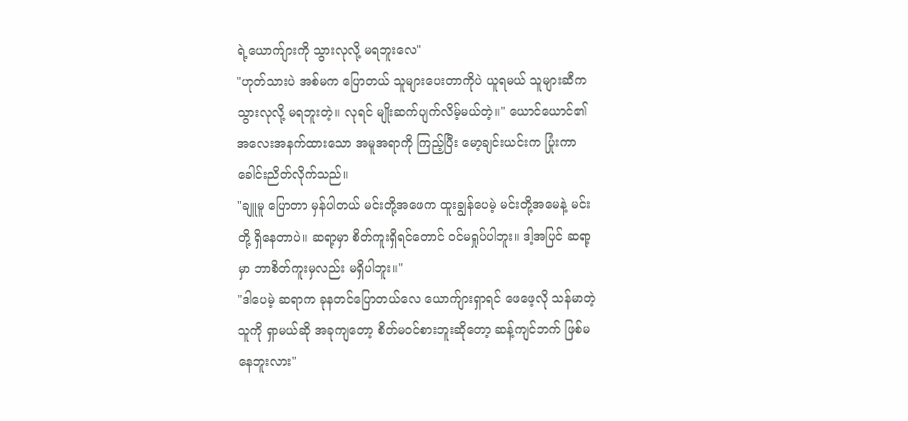ရဲ့ယောက်ျားကို သွားလုလို့ မရဘူးလေ"
"ဟုတ်သားပဲ အစ်မက ပြောတယ် သူများပေးတာကိုပဲ ယူရမယ် သူများဆီက သွားလုလို့ မရဘူးတဲ့။ လုရင် မျိုးဆက်ပျက်လိမ့်မယ်တဲ့။" ယောင်ယောင်၏ အလေးအနက်ထားသော အမူအရာကို ကြည့်ပြီး မော့ချင်းယင်းက ပြုံးကာ ခေါင်းညိတ်လိုက်သည်။
"ချူမူ ပြောတာ မှန်ပါတယ် မင်းတို့အဖေက ထူးချွန်ပေမဲ့ မင်းတို့အမေနဲ့ မင်းတို့ ရှိနေတာပဲ။ ဆရာ့မှာ စိတ်ကူးရှိရင်တောင် ဝင်မရှုပ်ပါဘူး။ ဒါ့အပြင် ဆရာ့မှာ ဘာစိတ်ကူးမှလည်း မရှိပါဘူး။"
"ဒါပေမဲ့ ဆရာက ခုနတင်ပြောတယ်လေ ယောက်ျားရှာရင် ဖေဖေ့လို သန်မာတဲ့သူကို ရှာမယ်ဆို အခုကျတော့ စိတ်မဝင်စားဘူးဆိုတော့ ဆန့်ကျင်ဘက် ဖြစ်မနေဘူးလား"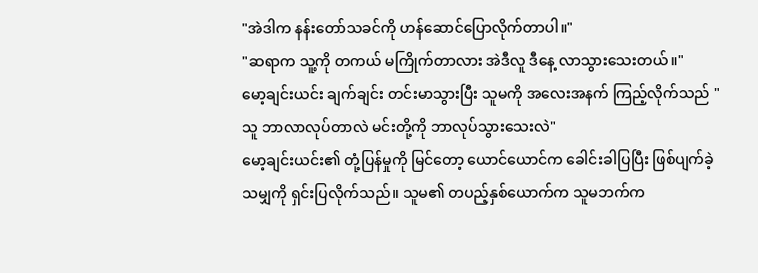"အဲဒါက နန်းတော်သခင်ကို ဟန်ဆောင်ပြောလိုက်တာပါ။"
"ဆရာက သူ့ကို တကယ် မကြိုက်တာလား အဲဒီလူ ဒီနေ့ လာသွားသေးတယ်။"
မော့ချင်းယင်း ချက်ချင်း တင်းမာသွားပြီး သူမကို အလေးအနက် ကြည့်လိုက်သည် "သူ ဘာလာလုပ်တာလဲ မင်းတို့ကို ဘာလုပ်သွားသေးလဲ"
မော့ချင်းယင်း၏ တုံ့ပြန်မှုကို မြင်တော့ ယောင်ယောင်က ခေါင်းခါပြပြီး ဖြစ်ပျက်ခဲ့သမျှကို ရှင်းပြလိုက်သည်။ သူမ၏ တပည့်နှစ်ယောက်က သူမဘက်က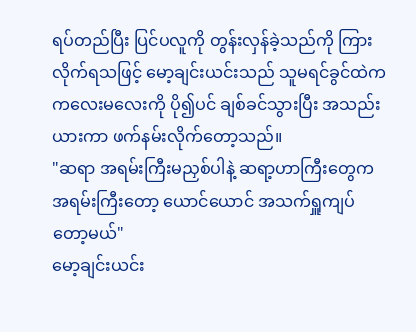ရပ်တည်ပြီး ပြင်ပလူကို တွန်းလှန်ခဲ့သည်ကို ကြားလိုက်ရသဖြင့် မော့ချင်းယင်းသည် သူမရင်ခွင်ထဲက ကလေးမလေးကို ပို၍ပင် ချစ်ခင်သွားပြီး အသည်းယားကာ ဖက်နမ်းလိုက်တော့သည်။
"ဆရာ အရမ်းကြီးမညှစ်ပါနဲ့ ဆရာ့ဟာကြီးတွေက အရမ်းကြီးတော့ ယောင်ယောင် အသက်ရှူကျပ်တော့မယ်"
မော့ချင်းယင်း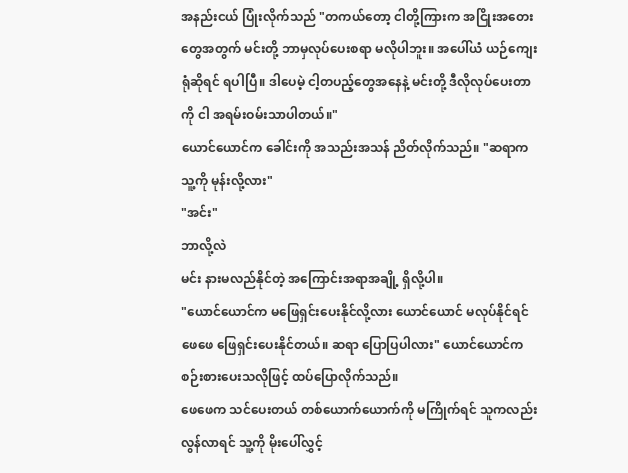အနည်းငယ် ပြုံးလိုက်သည် "တကယ်တော့ ငါတို့ကြားက အငြိုးအတေးတွေအတွက် မင်းတို့ ဘာမှလုပ်ပေးစရာ မလိုပါဘူး။ အပေါ်ယံ ယဉ်ကျေးရုံဆိုရင် ရပါပြီ။ ဒါပေမဲ့ ငါ့တပည့်တွေအနေနဲ့ မင်းတို့ ဒီလိုလုပ်ပေးတာကို ငါ အရမ်းဝမ်းသာပါတယ်။"
ယောင်ယောင်က ခေါင်းကို အသည်းအသန် ညိတ်လိုက်သည်။ "ဆရာက သူ့ကို မုန်းလို့လား"
"အင်း"
ဘာလို့လဲ
မင်း နားမလည်နိုင်တဲ့ အကြောင်းအရာအချို့ ရှိလို့ပါ။
"ယောင်ယောင်က မဖြေရှင်းပေးနိုင်လို့လား ယောင်ယောင် မလုပ်နိုင်ရင် ဖေဖေ ဖြေရှင်းပေးနိုင်တယ်။ ဆရာ ပြောပြပါလား" ယောင်ယောင်က စဉ်းစားပေးသလိုဖြင့် ထပ်ပြောလိုက်သည်။
ဖေဖေက သင်ပေးတယ် တစ်ယောက်ယောက်ကို မကြိုက်ရင် သူကလည်းလွန်လာရင် သူ့ကို မိုးပေါ်လွှင့်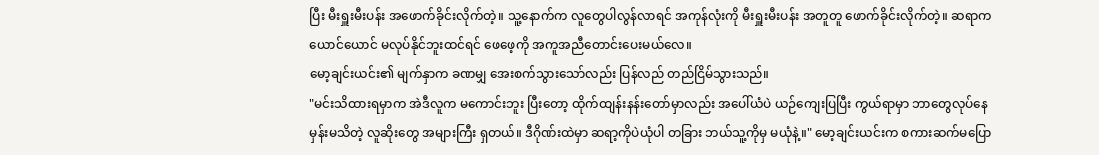ပြီး မီးရှူးမီးပန်း အဖောက်ခိုင်းလိုက်တဲ့။ သူ့နောက်က လူတွေပါလွန်လာရင် အကုန်လုံးကို မီးရှူးမီးပန်း အတူတူ ဖောက်ခိုင်းလိုက်တဲ့။ ဆရာက ယောင်ယောင် မလုပ်နိုင်ဘူးထင်ရင် ဖေဖေ့ကို အကူအညီတောင်းပေးမယ်လေ။
မော့ချင်းယင်း၏ မျက်နှာက ခဏမျှ အေးစက်သွားသော်လည်း ပြန်လည် တည်ငြိမ်သွားသည်။
"မင်းသိထားရမှာက အဲဒီလူက မကောင်းဘူး ပြီးတော့ ထိုက်ထျန်းနန်းတော်မှာလည်း အပေါ်ယံပဲ ယဉ်ကျေးပြပြီး ကွယ်ရာမှာ ဘာတွေလုပ်နေမှန်းမသိတဲ့ လူဆိုးတွေ အများကြီး ရှတယ်။ ဒီဂိုဏ်းထဲမှာ ဆရာ့ကိုပဲယုံပါ တခြား ဘယ်သူ့ကိုမှ မယုံနဲ့။" မော့ချင်းယင်းက စကားဆက်မပြော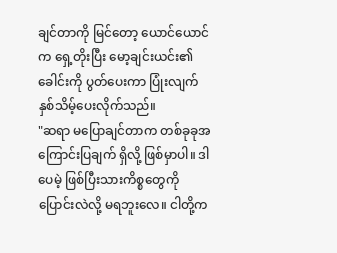ချင်တာကို မြင်တော့ ယောင်ယောင်က ရှေ့တိုးပြီး မော့ချင်းယင်း၏ ခေါင်းကို ပွတ်ပေးကာ ပြုံးလျက် နှစ်သိမ့်ပေးလိုက်သည်။
"ဆရာ မပြောချင်တာက တစ်ခုခုအကြောင်းပြချက် ရှိလို့ ဖြစ်မှာပါ။ ဒါပေမဲ့ ဖြစ်ပြီးသားကိစ္စတွေကို ပြောင်းလဲလို့ မရဘူးလေ။ ငါတို့က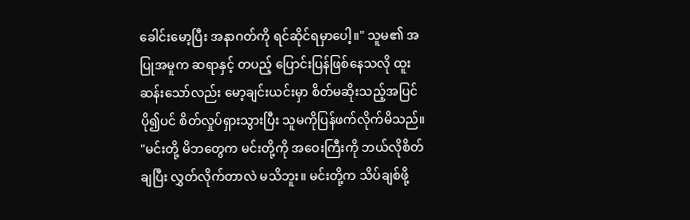ခေါင်းမော့ပြီး အနာဂတ်ကို ရင်ဆိုင်ရမှာပေါ့။" သူမ၏ အပြုအမူက ဆရာနှင့် တပည့် ပြောင်းပြန်ဖြစ်နေသလို ထူးဆန်းသော်လည်း မော့ချင်းယင်းမှာ စိတ်မဆိုးသည့်အပြင် ပို၍ပင် စိတ်လှုပ်ရှားသွားပြီး သူမကိုပြန်ဖက်လိုက်မိသည်။
"မင်းတို့ မိဘတွေက မင်းတို့ကို အဝေးကြီးကို ဘယ်လိုစိတ်ချပြီး လွှတ်လိုက်တာလဲ မသိဘူး။ မင်းတို့က သိပ်ချစ်ဖို့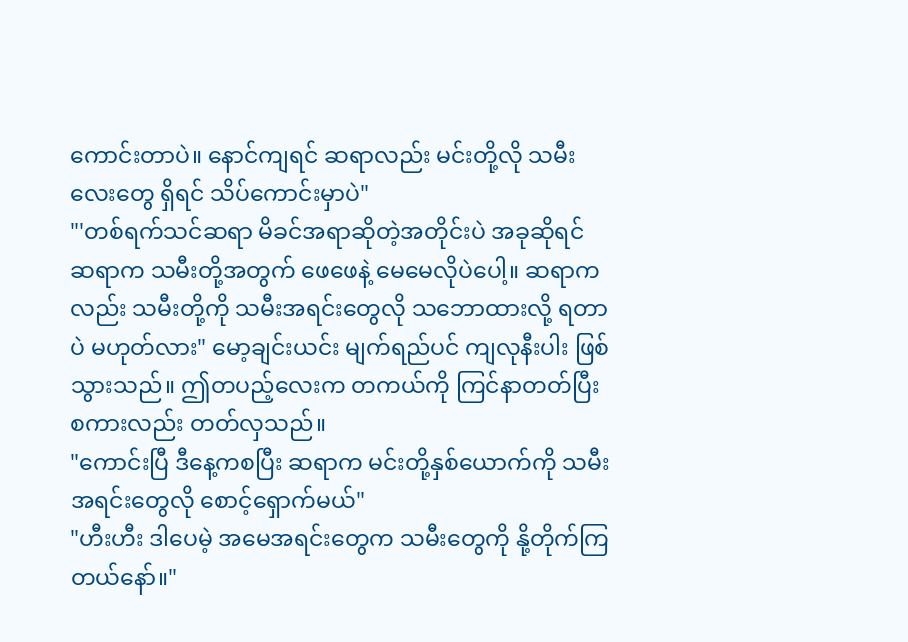ကောင်းတာပဲ။ နောင်ကျရင် ဆရာလည်း မင်းတို့လို သမီးလေးတွေ ရှိရင် သိပ်ကောင်းမှာပဲ"
"'တစ်ရက်သင်ဆရာ မိခင်အရာဆိုတဲ့အတိုင်းပဲ အခုဆိုရင် ဆရာက သမီးတို့အတွက် ဖေဖေနဲ့ မေမေလိုပဲပေါ့။ ဆရာကလည်း သမီးတို့ကို သမီးအရင်းတွေလို သဘောထားလို့ ရတာပဲ မဟုတ်လား" မော့ချင်းယင်း မျက်ရည်ပင် ကျလုနီးပါး ဖြစ်သွားသည်။ ဤတပည့်လေးက တကယ်ကို ကြင်နာတတ်ပြီး စကားလည်း တတ်လှသည်။
"ကောင်းပြီ ဒီနေ့ကစပြီး ဆရာက မင်းတို့နှစ်ယောက်ကို သမီးအရင်းတွေလို စောင့်ရှောက်မယ်"
"ဟီးဟီး ဒါပေမဲ့ အမေအရင်းတွေက သမီးတွေကို နို့တိုက်ကြတယ်နော်။"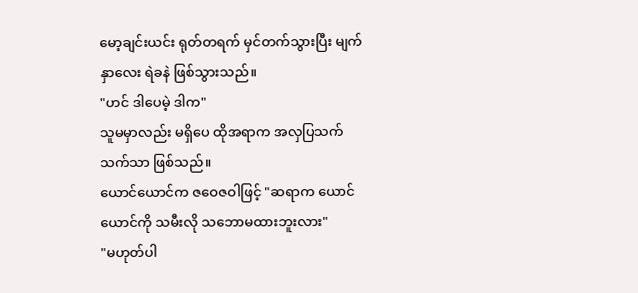မော့ချင်းယင်း ရုတ်တရက် မှင်တက်သွားပြီး မျက်နှာလေး ရဲခနဲ ဖြစ်သွားသည်။
"ဟင် ဒါပေမဲ့ ဒါက"
သူမမှာလည်း မရှိပေ ထိုအရာက အလှပြသက်သက်သာ ဖြစ်သည်။
ယောင်ယောင်က ဇဝေဇဝါဖြင့် "ဆရာက ယောင်ယောင်ကို သမီးလို သဘောမထားဘူးလား"
"မဟုတ်ပါ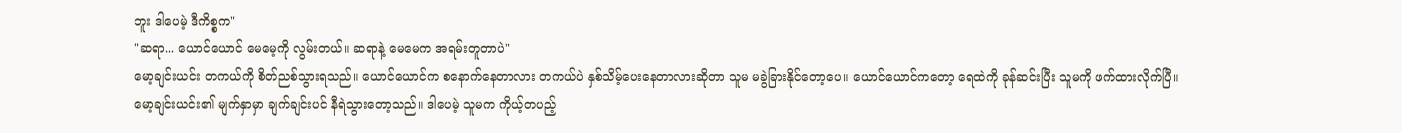ဘူး ဒါပေမဲ့ ဒီကိစ္စက"
"ဆရာ... ယောင်ယောင် မေမေ့ကို လွမ်းတယ်။ ဆရာနဲ့ မေမေက အရမ်းတူတာပဲ"
မော့ချင်းယင်း တကယ်ကို စိတ်ညစ်သွားရသည်။ ယောင်ယောင်က စနောက်နေတာလား တကယ်ပဲ နှစ်သိမ့်ပေးနေတာလားဆိုတာ သူမ မခွဲခြားနိုင်တော့ပေ။ ယောင်ယောင်ကတော့ ရေထဲကို ခုန်ဆင်းပြီး သူမကို ဖက်ထားလိုက်ပြီ။
မော့ချင်းယင်း၏ မျက်နှာမှာ ချက်ချင်းပင် နီရဲသွားတော့သည်။ ဒါပေမဲ့ သူမက ကိုယ့်တပည့်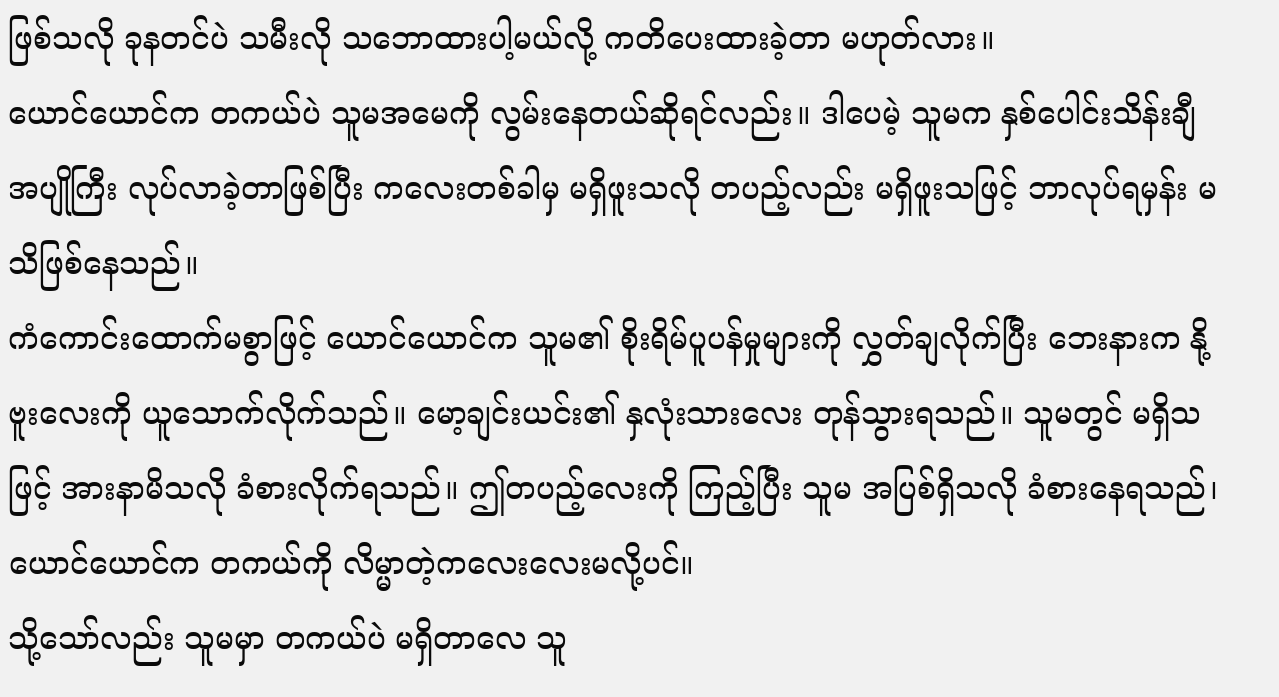ဖြစ်သလို ခုနတင်ပဲ သမီးလို သဘောထားပါ့မယ်လို့ ကတိပေးထားခဲ့တာ မဟုတ်လား။
ယောင်ယောင်က တကယ်ပဲ သူမအမေကို လွမ်းနေတယ်ဆိုရင်လည်း။ ဒါပေမဲ့ သူမက နှစ်ပေါင်းသိန်းချီ အပျိုကြီး လုပ်လာခဲ့တာဖြစ်ပြီး ကလေးတစ်ခါမှ မရှိဖူးသလို တပည့်လည်း မရှိဖူးသဖြင့် ဘာလုပ်ရမှန်း မသိဖြစ်နေသည်။
ကံကောင်းထောက်မစွာဖြင့် ယောင်ယောင်က သူမ၏ စိုးရိမ်ပူပန်မှုများကို လွှတ်ချလိုက်ပြီး ဘေးနားက နို့ဗူးလေးကို ယူသောက်လိုက်သည်။ မော့ချင်းယင်း၏ နှလုံးသားလေး တုန်သွားရသည်။ သူမတွင် မရှိသဖြင့် အားနာမိသလို ခံစားလိုက်ရသည်။ ဤတပည့်လေးကို ကြည့်ပြီး သူမ အပြစ်ရှိသလို ခံစားနေရသည်၊ ယောင်ယောင်က တကယ်ကို လိမ္မာတဲ့ကလေးလေးမလို့ပင်။
သို့သော်လည်း သူမမှာ တကယ်ပဲ မရှိတာလေ သူ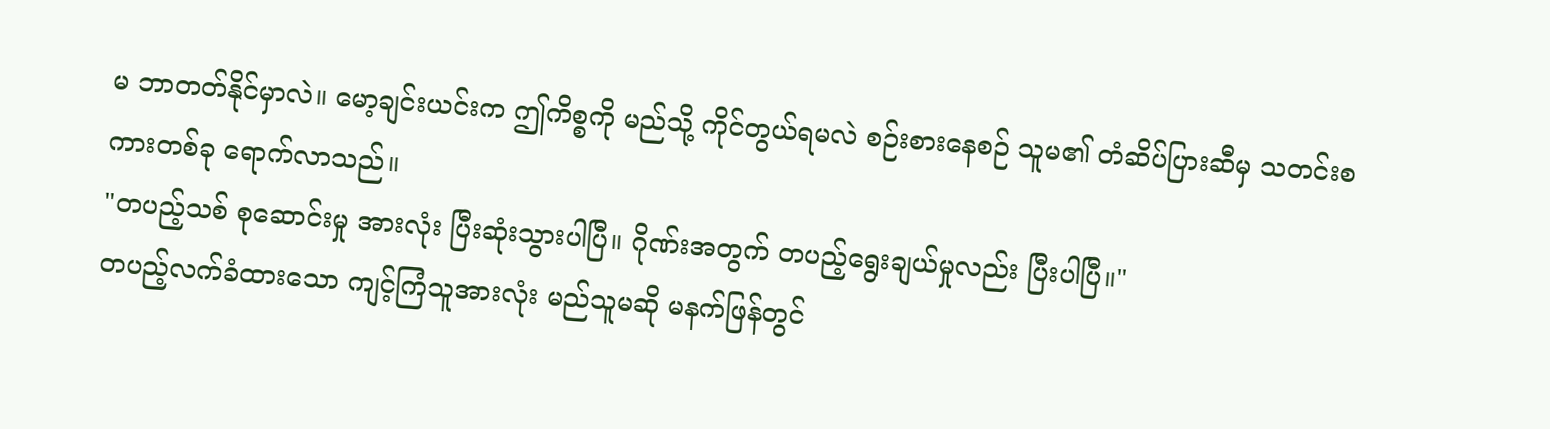မ ဘာတတ်နိုင်မှာလဲ။ မော့ချင်းယင်းက ဤကိစ္စကို မည်သို့ ကိုင်တွယ်ရမလဲ စဉ်းစားနေစဉ် သူမ၏ တံဆိပ်ပြားဆီမှ သတင်းစကားတစ်ခု ရောက်လာသည်။
"တပည့်သစ် စုဆောင်းမှု အားလုံး ပြီးဆုံးသွားပါပြီ။ ဂိုဏ်းအတွက် တပည့်ရွေးချယ်မှုလည်း ပြီးပါပြီ။"
တပည့်လက်ခံထားသော ကျင့်ကြံသူအားလုံး မည်သူမဆို မနက်ဖြန်တွင်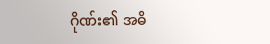ဂိုဏ်း၏ အဓိ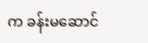က ခန်းမဆောင်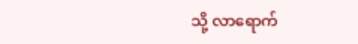သို့ လာရောက်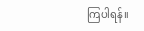ကြပါရန်။